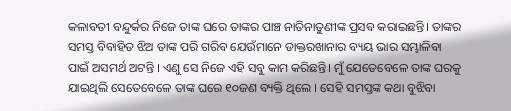କଳାବତୀ ବନ୍ଦୁର୍କର ନିଜେ ତାଙ୍କ ଘରେ ତାଙ୍କର ପାଞ୍ଚ ନାତିନାତୁଣୀଙ୍କ ପ୍ରସବ କରାଇଛନ୍ତି। ତାଙ୍କର ସମସ୍ତ ବିବାହିତ ଝିଅ ତାଙ୍କ ପରି ଗରିବ ଯେଉଁମାନେ ଡାକ୍ତରଖାନାର ବ୍ୟୟ ଭାର ସମ୍ଭାଳିବା ପାଇଁ ଅସମର୍ଥ ଅଟନ୍ତି । ଏଣୁ ସେ ନିଜେ ଏହି ସବୁ କାମ କରିଛନ୍ତି। ମୁଁ ଯେତେବେଳେ ତାଙ୍କ ଘରକୁ ଯାଇଥିଲି ସେତେବେଳେ ତାଙ୍କ ଘରେ ୧୦ଜଣ ବ୍ୟକ୍ତି ଥିଲେ । ସେହି ସମସ୍ତଙ୍କ କଥା ବୁଝିବା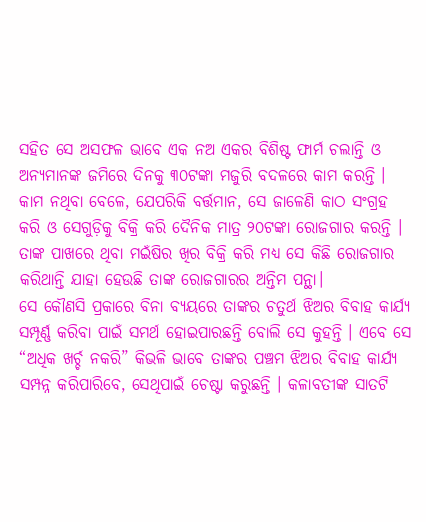ସହିତ ସେ ଅସଫଳ ଭାବେ ଏକ ନଅ ଏକର ବିଶିଷ୍ଟ ଫାର୍ମ ଚଲାନ୍ତି ଓ ଅନ୍ୟମାନଙ୍କ ଜମିରେ ଦିନକୁ ୩୦ଟଙ୍କା ମଜୁରି ବଦଳରେ କାମ କରନ୍ତି । କାମ ନଥିବା ବେଳେ, ଯେପରିକି ବର୍ତ୍ତମାନ, ସେ ଜାଳେଣି କାଠ ସଂଗ୍ରହ କରି ଓ ସେଗୁଡ଼ିକୁ ବିକ୍ରି କରି ଦୈନିକ ମାତ୍ର ୨୦ଟଙ୍କା ରୋଜଗାର କରନ୍ତି । ତାଙ୍କ ପାଖରେ ଥିବା ମଇଁଷିର ଖିର ବିକ୍ରି କରି ମଧ୍ୟ ସେ କିଛି ରୋଜଗାର କରିଥାନ୍ତି ଯାହା ହେଉଛି ତାଙ୍କ ରୋଜଗାରର ଅନ୍ତିମ ପନ୍ଥା।
ସେ କୌଣସି ପ୍ରକାରେ ବିନା ବ୍ୟୟରେ ତାଙ୍କର ଚତୁର୍ଥ ଝିଅର ବିବାହ କାର୍ଯ୍ୟ ସମ୍ପୂର୍ଣ୍ଣ କରିବା ପାଇଁ ସମର୍ଥ ହୋଇପାରଛନ୍ତି ବୋଲି ସେ କୁହନ୍ତି । ଏବେ ସେ “ଅଧିକ ଖର୍ଚ୍ଚ ନକରି” କିଭଳି ଭାବେ ତାଙ୍କର ପଞ୍ଚମ ଝିଅର ବିବାହ କାର୍ଯ୍ୟ ସମ୍ପନ୍ନ କରିପାରିବେ, ସେଥିପାଇଁ ଚେଷ୍ଟା କରୁଛନ୍ତି । କଳାବତୀଙ୍କ ସାତଟି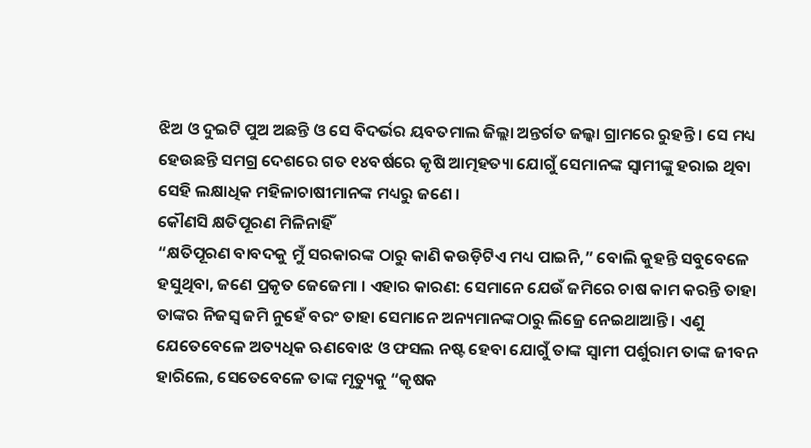ଝିଅ ଓ ଦୁଇଟି ପୁଅ ଅଛନ୍ତି ଓ ସେ ବିଦର୍ଭର ୟବତମାଲ ଜିଲ୍ଲା ଅନ୍ତର୍ଗତ ଜଲ୍କା ଗ୍ରାମରେ ରୁହନ୍ତି । ସେ ମଧ୍ୟ ହେଉଛନ୍ତି ସମଗ୍ର ଦେଶରେ ଗତ ୧୪ବର୍ଷରେ କୃଷି ଆତ୍ମହତ୍ୟା ଯୋଗୁଁ ସେମାନଙ୍କ ସ୍ୱାମୀଙ୍କୁ ହରାଇ ଥିବା ସେହି ଲକ୍ଷାଧିକ ମହିଳାଚାଷୀମାନଙ୍କ ମଧ୍ୟରୁ ଜଣେ ।
କୌଣସି କ୍ଷତିପୂରଣ ମିଳିନାହିଁ
“କ୍ଷତିପୂରଣ ବାବଦକୁ ମୁଁ ସରକାରଙ୍କ ଠାରୁ କାଣି କଉଡ଼ିଟିଏ ମଧ୍ୟ ପାଇନି,” ବୋଲି କୁହନ୍ତି ସବୁବେଳେ ହସୁଥିବା, ଜଣେ ପ୍ରକୃତ ଜେଜେମା । ଏହାର କାରଣ: ସେମାନେ ଯେଉଁ ଜମିରେ ଚାଷ କାମ କରନ୍ତି ତାହା ତାଙ୍କର ନିଜସ୍ୱ ଜମି ନୁହେଁ ବରଂ ତାହା ସେମାନେ ଅନ୍ୟମାନଙ୍କଠାରୁ ଲିଜ୍ରେ ନେଇଥାଆନ୍ତି । ଏଣୁ ଯେତେବେଳେ ଅତ୍ୟଧିକ ଋଣବୋଝ ଓ ଫସଲ ନଷ୍ଟ ହେବା ଯୋଗୁଁ ତାଙ୍କ ସ୍ୱାମୀ ପର୍ଶୁରାମ ତାଙ୍କ ଜୀବନ ହାରିଲେ, ସେତେବେଳେ ତାଙ୍କ ମୃତ୍ୟୁକୁ “କୃଷକ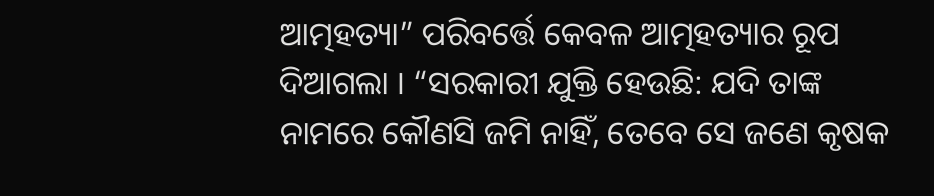ଆତ୍ମହତ୍ୟା” ପରିବର୍ତ୍ତେ କେବଳ ଆତ୍ମହତ୍ୟାର ରୂପ ଦିଆଗଲା । “ସରକାରୀ ଯୁକ୍ତି ହେଉଛି: ଯଦି ତାଙ୍କ ନାମରେ କୌଣସି ଜମି ନାହିଁ, ତେବେ ସେ ଜଣେ କୃଷକ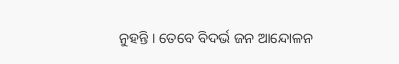ନୁହନ୍ତି । ତେବେ ବିଦର୍ଭ ଜନ ଆନ୍ଦୋଳନ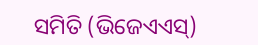ସମିତି (ଭିଜେଏଏସ୍)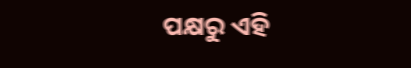ପକ୍ଷରୁ ଏହି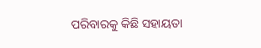ପରିବାରକୁ କିଛି ସହାୟତା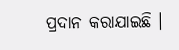ପ୍ରଦାନ କରାଯାଇଛି ।